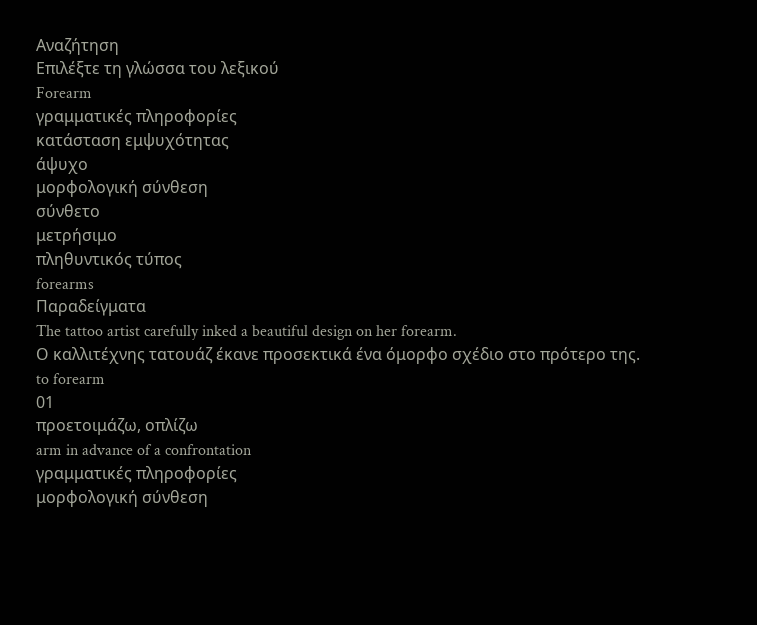Αναζήτηση
Επιλέξτε τη γλώσσα του λεξικού
Forearm
γραμματικές πληροφορίες
κατάσταση εμψυχότητας
άψυχο
μορφολογική σύνθεση
σύνθετο
μετρήσιμο
πληθυντικός τύπος
forearms
Παραδείγματα
The tattoo artist carefully inked a beautiful design on her forearm.
Ο καλλιτέχνης τατουάζ έκανε προσεκτικά ένα όμορφο σχέδιο στο πρότερο της.
to forearm
01
προετοιμάζω, οπλίζω
arm in advance of a confrontation
γραμματικές πληροφορίες
μορφολογική σύνθεση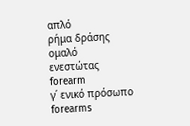απλό
ρήμα δράσης
ομαλό
ενεστώτας
forearm
γ΄ ενικό πρόσωπο
forearms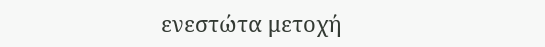ενεστώτα μετοχή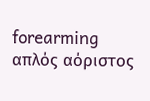forearming
απλός αόριστος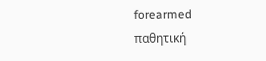forearmed
παθητική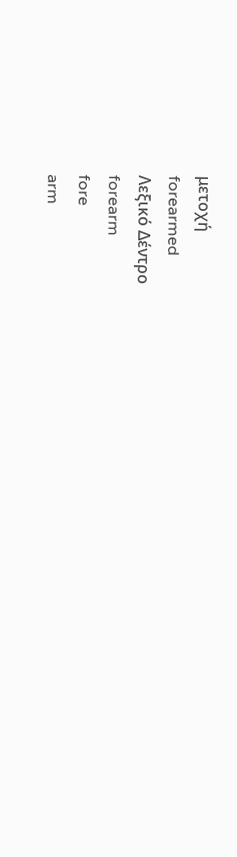μετοχή
forearmed
Λεξικό Δέντρο
forearm
fore
arm